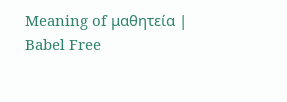Meaning of μαθητεία | Babel Free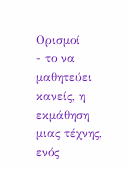Ορισμοί
- το να μαθητεύει κανείς, η εκμάθηση μιας τέχνης, ενός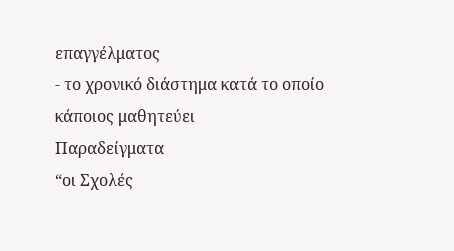επαγγέλματος
- το χρονικό διάστημα κατά το οποίο κάποιος μαθητεύει
Παραδείγματα
“οι Σχολές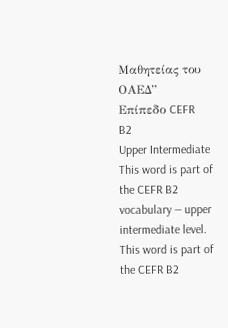Μαθητείας του ΟΑΕΔ”
Επίπεδο CEFR
B2
Upper Intermediate
This word is part of the CEFR B2 vocabulary — upper intermediate level.
This word is part of the CEFR B2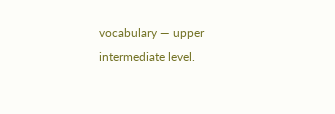vocabulary — upper intermediate level.